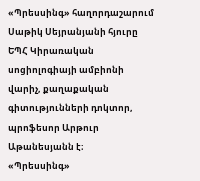«Պրեսսինգ» հաղորդաշարում Սաթիկ Սեյրանյանի հյուրը ԵՊՀ Կիրառական սոցիոլոգիայի ամբիոնի վարիչ, քաղաքական գիտությունների դոկտոր, պրոֆեսոր Արթուր Աթանեսյանն է։
«Պրեսսինգ»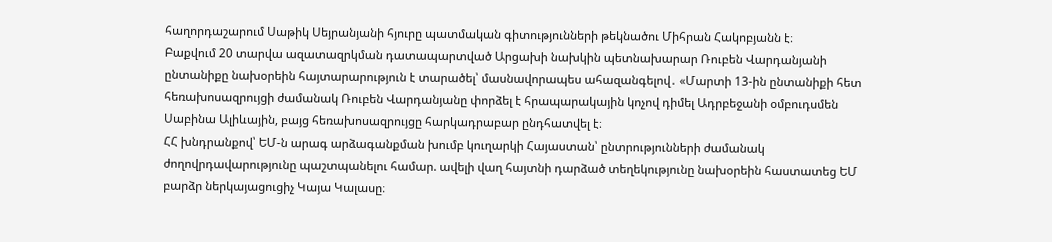հաղորդաշարում Սաթիկ Սեյրանյանի հյուրը պատմական գիտությունների թեկնածու Միհրան Հակոբյանն է։
Բաքվում 20 տարվա ազատազրկման դատապարտված Արցախի նախկին պետնախարար Ռուբեն Վարդանյանի ընտանիքը նախօրեին հայտարարություն է տարածել՝ մասնավորապես ահազանգելով․ «Մարտի 13-ին ընտանիքի հետ հեռախոսազրույցի ժամանակ Ռուբեն Վարդանյանը փորձել է հրապարակային կոչով դիմել Ադրբեջանի օմբուդսմեն Սաբինա Ալիևային, բայց հեռախոսազրույցը հարկադրաբար ընդհատվել է։
ՀՀ խնդրանքով՝ ԵՄ-ն արագ արձագանքման խումբ կուղարկի Հայաստան՝ ընտրությունների ժամանակ ժողովրդավարությունը պաշտպանելու համար. ավելի վաղ հայտնի դարձած տեղեկությունը նախօրեին հաստատեց ԵՄ բարձր ներկայացուցիչ Կայա Կալասը։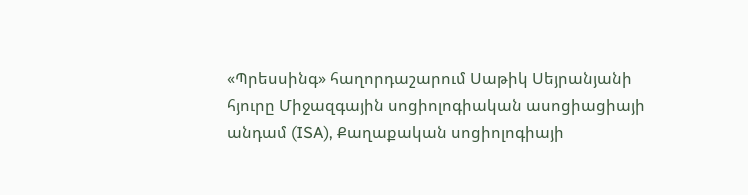«Պրեսսինգ» հաղորդաշարում Սաթիկ Սեյրանյանի հյուրը Միջազգային սոցիոլոգիական ասոցիացիայի անդամ (ISA), Քաղաքական սոցիոլոգիայի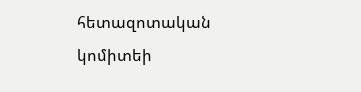հետազոտական կոմիտեի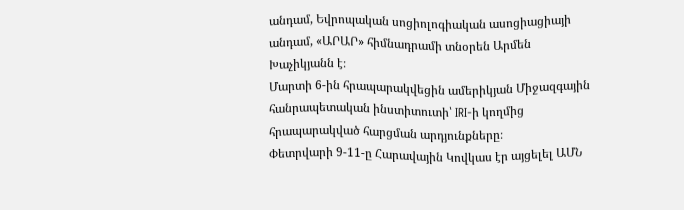անդամ, Եվրոպական սոցիոլոգիական ասոցիացիայի անդամ, «ԱՐԱՐ» հիմնադրամի տնօրեն Արմեն Խաչիկյանն է։
Մարտի 6-ին հրապարակվեցին ամերիկյան Միջազգային հանրապետական ինստիտուտի՝ IRI-ի կողմից հրապարակված հարցման արդյունքները։
Փետրվարի 9-11-ը Հարավային Կովկաս էր այցելել ԱՄՆ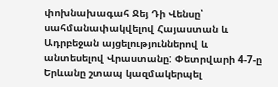փոխնախագահ Ջեյ Դի Վենսը՝ սահմանափակվելով Հայաստան և Ադրբեջան այցելություններով և անտեսելով Վրաստանը: Փետրվարի 4-7-ը Երևանը շտապ կազմակերպել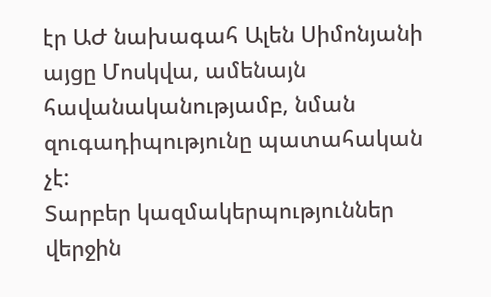էր ԱԺ նախագահ Ալեն Սիմոնյանի այցը Մոսկվա, ամենայն հավանականությամբ, նման զուգադիպությունը պատահական չէ:
Տարբեր կազմակերպություններ վերջին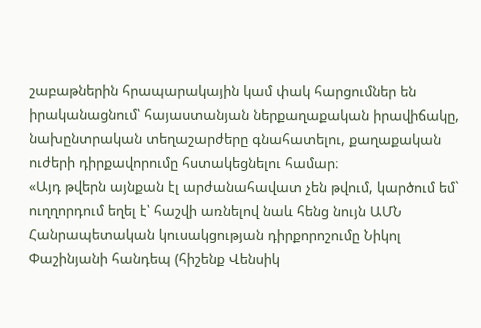շաբաթներին հրապարակային կամ փակ հարցումներ են իրականացնում՝ հայաստանյան ներքաղաքական իրավիճակը, նախընտրական տեղաշարժերը գնահատելու, քաղաքական ուժերի դիրքավորումը հստակեցնելու համար։
«Այդ թվերն այնքան էլ արժանահավատ չեն թվում, կարծում եմ` ուղղորդում եղել է՝ հաշվի առնելով նաև հենց նույն ԱՄՆ Հանրապետական կուսակցության դիրքորոշումը Նիկոլ Փաշինյանի հանդեպ (հիշենք Վենսիկ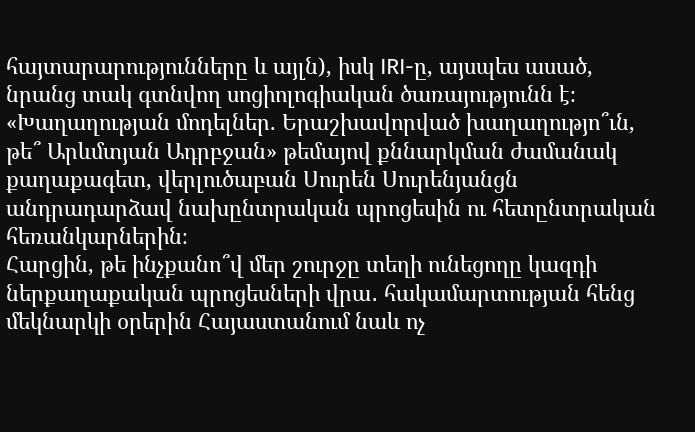հայտարարությունները և այլն), իսկ IRI-ը, այսպես ասած, նրանց տակ գտնվող սոցիոլոգիական ծառայությունն է։
«Խաղաղության մոդելներ. Երաշխավորված խաղաղությո՞ւն, թե՞ Արևմտյան Ադրբջան» թեմայով քննարկման ժամանակ քաղաքագետ, վերլուծաբան Սուրեն Սուրենյանցն անդրադարձավ նախընտրական պրոցեսին ու հետընտրական հեռանկարներին։
Հարցին, թե ինչքանո՞վ մեր շուրջը տեղի ունեցողը կազդի ներքաղաքական պրոցեսների վրա․ հակամարտության հենց մեկնարկի օրերին Հայաստանում նաև ոչ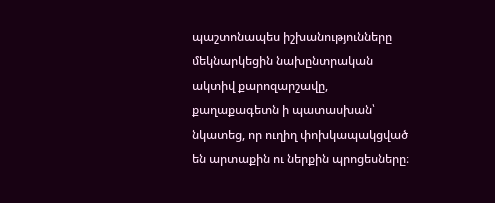պաշտոնապես իշխանությունները մեկնարկեցին նախընտրական ակտիվ քարոզարշավը, քաղաքագետն ի պատասխան՝ նկատեց, որ ուղիղ փոխկապակցված են արտաքին ու ներքին պրոցեսները։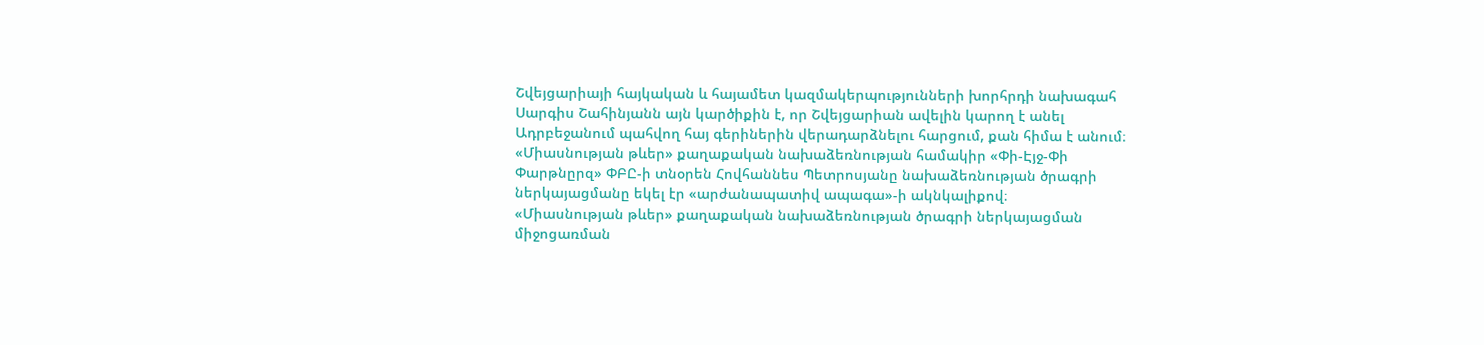Շվեյցարիայի հայկական և հայամետ կազմակերպությունների խորհրդի նախագահ Սարգիս Շահինյանն այն կարծիքին է, որ Շվեյցարիան ավելին կարող է անել Ադրբեջանում պահվող հայ գերիներին վերադարձնելու հարցում, քան հիմա է անում։
«Միասնության թևեր» քաղաքական նախաձեռնության համակիր «Փի-Էյջ-Փի Փարթնըրզ» ՓԲԸ-ի տնօրեն Հովհաննես Պետրոսյանը նախաձեռնության ծրագրի ներկայացմանը եկել էր «արժանապատիվ ապագա»-ի ակնկալիքով։
«Միասնության թևեր» քաղաքական նախաձեռնության ծրագրի ներկայացման միջոցառման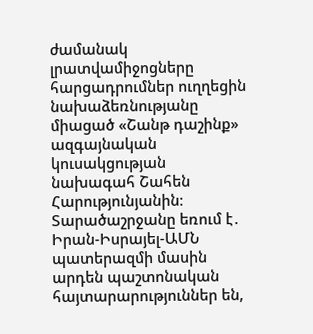ժամանակ լրատվամիջոցները հարցադրումներ ուղղեցին նախաձեռնությանը միացած «Շանթ դաշինք» ազգայնական կուսակցության նախագահ Շահեն Հարությունյանին։
Տարածաշրջանը եռում է․ Իրան-Իսրայել-ԱՄՆ պատերազմի մասին արդեն պաշտոնական հայտարարություններ են,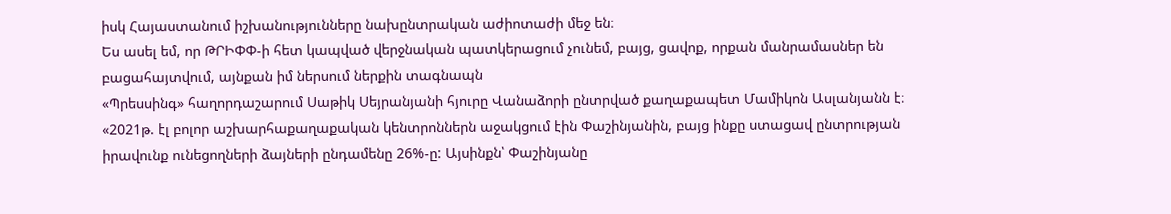իսկ Հայաստանում իշխանությունները նախընտրական աժիոտաժի մեջ են։
Ես ասել եմ, որ ԹՐԻՓՓ-ի հետ կապված վերջնական պատկերացում չունեմ, բայց, ցավոք, որքան մանրամասներ են բացահայտվում, այնքան իմ ներսում ներքին տագնապն
«Պրեսսինգ» հաղորդաշարում Սաթիկ Սեյրանյանի հյուրը Վանաձորի ընտրված քաղաքապետ Մամիկոն Ասլանյանն է։
«2021թ. էլ բոլոր աշխարհաքաղաքական կենտրոններն աջակցում էին Փաշինյանին, բայց ինքը ստացավ ընտրության իրավունք ունեցողների ձայների ընդամենը 26%-ը: Այսինքն՝ Փաշինյանը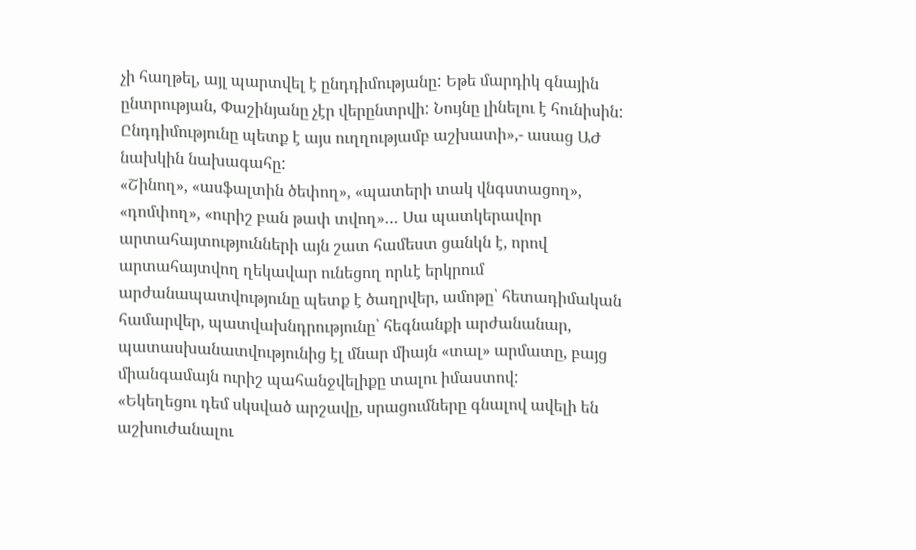չի հաղթել, այլ պարտվել է ընդդիմությանը: Եթե մարդիկ գնային ընտրության, Փաշինյանը չէր վերընտրվի: Նույնը լինելու է հունիսին: Ընդդիմությունը պետք է այս ուղղությամբ աշխատի»,- ասաց ԱԺ նախկին նախագահը:
«Շինող», «ասֆալտին ծեփող», «պատերի տակ վնգստացող», «դոմփող», «ուրիշ բան թափ տվող»… Սա պատկերավոր արտահայտությունների այն շատ համեստ ցանկն է, որով արտահայտվող ղեկավար ունեցող որևէ երկրում արժանապատվությունը պետք է ծաղրվեր, ամոթը՝ հետադիմական համարվեր, պատվախնդրությունը՝ հեգնանքի արժանանար, պատասխանատվությունից էլ մնար միայն «տալ» արմատը, բայց միանգամայն ուրիշ պահանջվելիքը տալու իմաստով:
«Եկեղեցու դեմ սկսված արշավը, սրացումները գնալով ավելի են աշխուժանալու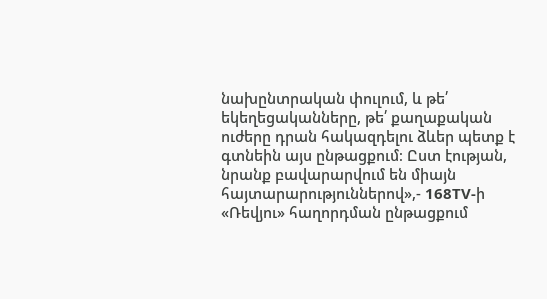նախընտրական փուլում, և թե՛ եկեղեցականները, թե՛ քաղաքական ուժերը դրան հակազդելու ձևեր պետք է գտնեին այս ընթացքում։ Ըստ էության, նրանք բավարարվում են միայն հայտարարություններով»,- 168TV-ի «Ռեվյու» հաղորդման ընթացքում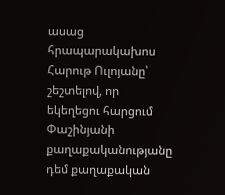ասաց հրապարակախոս Հարութ Ուլոյանը՝ շեշտելով, որ եկեղեցու հարցում Փաշինյանի քաղաքականությանը դեմ քաղաքական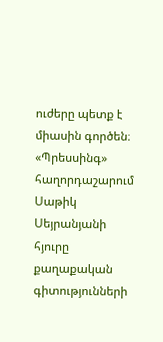ուժերը պետք է միասին գործեն։
«Պրեսսինգ» հաղորդաշարում Սաթիկ Սեյրանյանի հյուրը քաղաքական գիտությունների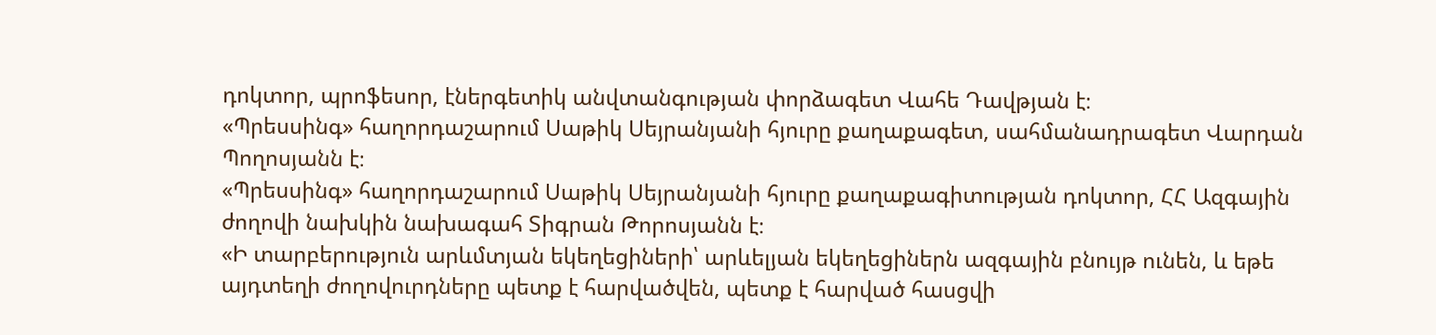դոկտոր, պրոֆեսոր, էներգետիկ անվտանգության փորձագետ Վահե Դավթյան է։
«Պրեսսինգ» հաղորդաշարում Սաթիկ Սեյրանյանի հյուրը քաղաքագետ, սահմանադրագետ Վարդան Պողոսյանն է։
«Պրեսսինգ» հաղորդաշարում Սաթիկ Սեյրանյանի հյուրը քաղաքագիտության դոկտոր, ՀՀ Ազգային ժողովի նախկին նախագահ Տիգրան Թորոսյանն է։
«Ի տարբերություն արևմտյան եկեղեցիների՝ արևելյան եկեղեցիներն ազգային բնույթ ունեն, և եթե այդտեղի ժողովուրդները պետք է հարվածվեն, պետք է հարված հասցվի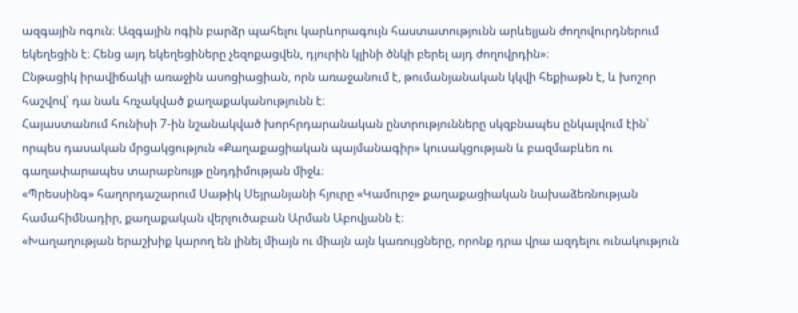ազգային ոգուն։ Ազգային ոգին բարձր պահելու կարևորագույն հաստատությունն արևելյան ժողովուրդներում եկեղեցին է։ Հենց այդ եկեղեցիները չեզոքացվեն, դյուրին կլինի ծնկի բերել այդ ժողովրդին»։
Ընթացիկ իրավիճակի առաջին ասոցիացիան, որն առաջանում է, թումանյանական կկվի հեքիաթն է, և խոշոր հաշվով՝ դա նաև հռչակված քաղաքականությունն է։
Հայաստանում հունիսի 7-ին նշանակված խորհրդարանական ընտրությունները սկզբնապես ընկալվում էին՝ որպես դասական մրցակցություն «Քաղաքացիական պայմանագիր» կուսակցության և բազմաբևեռ ու գաղափարապես տարաբնույթ ընդդիմության միջև։
«Պրեսսինգ» հաղորդաշարում Սաթիկ Սեյրանյանի հյուրը «Կամուրջ» քաղաքացիական նախաձեռնության համահիմնադիր, քաղաքական վերլուծաբան Արման Աբովյանն է։
«Խաղաղության երաշխիք կարող են լինել միայն ու միայն այն կառույցները, որոնք դրա վրա ազդելու ունակություն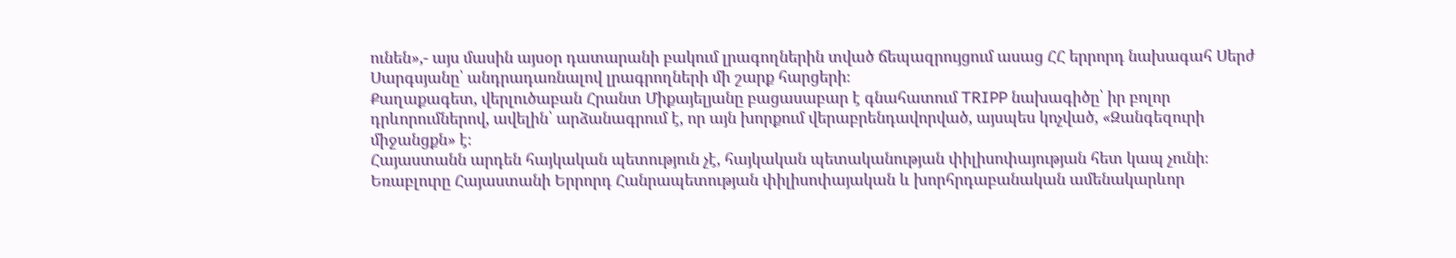ունեն»,- այս մասին այսօր դատարանի բակում լրագողներին տված ճեպազրույցում ասաց ՀՀ երրորդ նախագահ Սերժ Սարգսյանը՝ անդրադառնալով լրագրողների մի շարք հարցերի։
Քաղաքագետ, վերլուծաբան Հրանտ Միքայելյանը բացասաբար է գնահատում TRIPP նախագիծը՝ իր բոլոր դրևորումներով, ավելին՝ արձանագրում է, որ այն խորքում վերաբրենդավորված, այսպես կոչված, «Զանգեզուրի միջանցքն» է։
Հայաստանն արդեն հայկական պետություն չէ, հայկական պետականության փիլիսոփայության հետ կապ չունի։ Եռաբլուրը Հայաստանի Երրորդ Հանրապետության փիլիսոփայական և խորհրդաբանական ամենակարևոր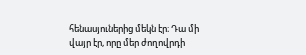հենասյուներից մեկն էր։ Դա մի վայր էր, որը մեր ժողովրդի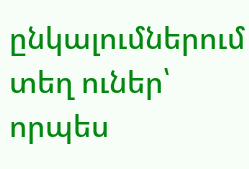ընկալումներում տեղ ուներ՝ որպես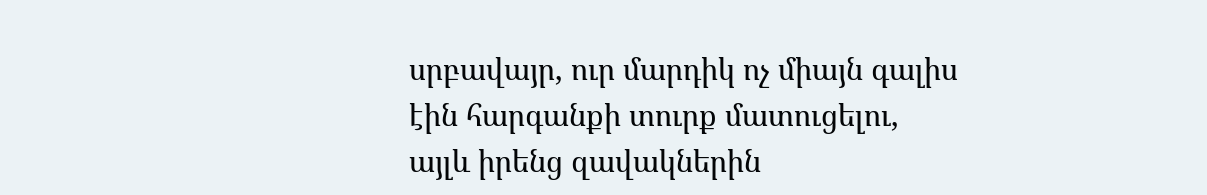սրբավայր, ուր մարդիկ ոչ միայն գալիս էին հարգանքի տուրք մատուցելու, այլև իրենց զավակներին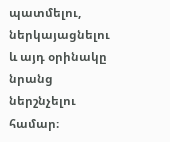պատմելու, ներկայացնելու և այդ օրինակը նրանց ներշնչելու համար։